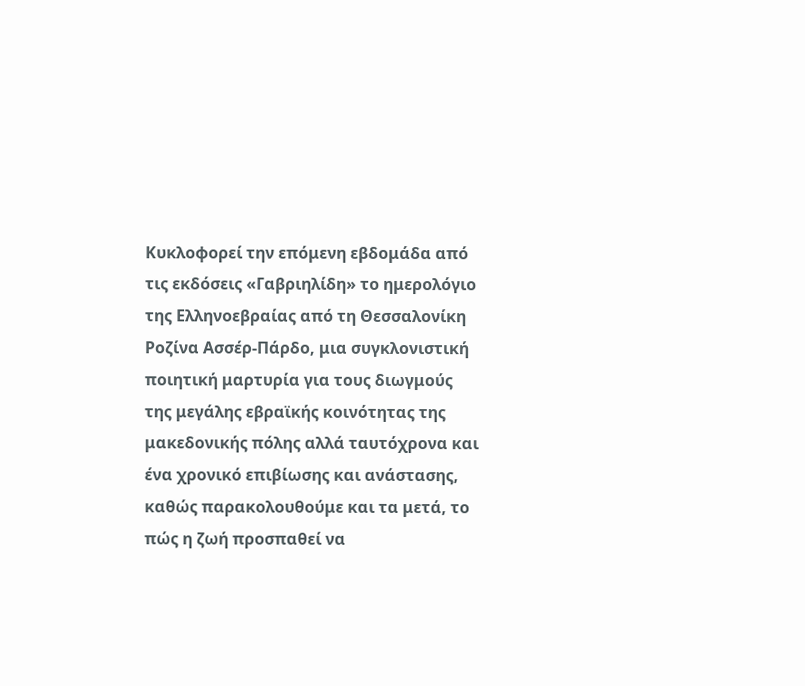Κυκλοφορεί την επόμενη εβδομάδα από τις εκδόσεις «Γαβριηλίδη» το ημερολόγιο της Ελληνοεβραίας από τη Θεσσαλονίκη Ροζίνα Ασσέρ-Πάρδο, μια συγκλονιστική ποιητική μαρτυρία για τους διωγμούς της μεγάλης εβραϊκής κοινότητας της μακεδονικής πόλης αλλά ταυτόχρονα και ένα χρονικό επιβίωσης και ανάστασης, καθώς παρακολουθούμε και τα μετά, το πώς η ζωή προσπαθεί να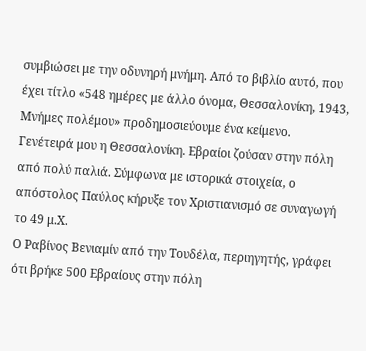συμβιώσει με την οδυνηρή μνήμη. Από το βιβλίο αυτό, που έχει τίτλο «548 ημέρες με άλλο όνομα, Θεσσαλονίκη, 1943, Μνήμες πολέμου» προδημοσιεύουμε ένα κείμενο.
Γενέτειρά μου η Θεσσαλονίκη. Εβραίοι ζούσαν στην πόλη από πολύ παλιά. Σύμφωνα με ιστορικά στοιχεία, ο απόστολος Παύλος κήρυξε τον Χριστιανισμό σε συναγωγή το 49 μ.Χ.
Ο Ραβίνος Βενιαμίν από την Τουδέλα, περιηγητής, γράφει ότι βρήκε 500 Εβραίους στην πόλη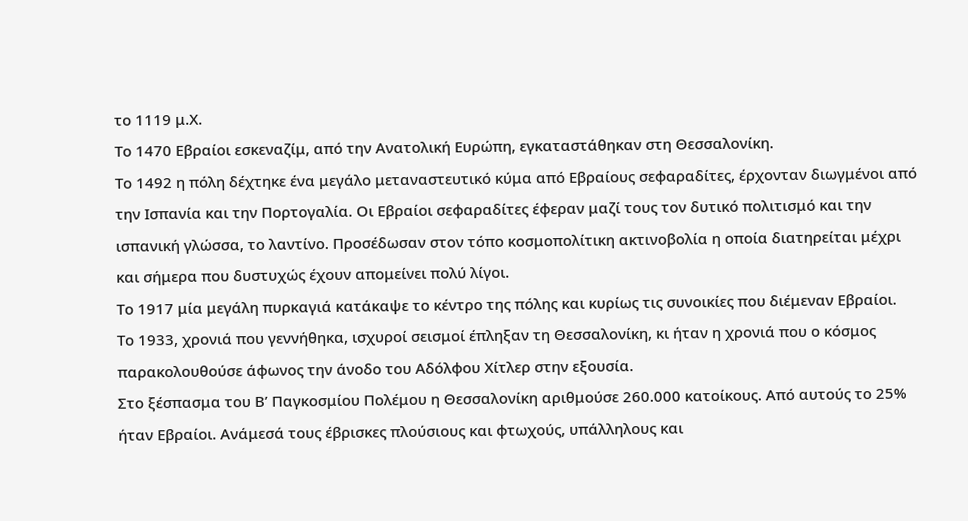το 1119 μ.Χ.
Το 1470 Εβραίοι εσκεναζίμ, από την Ανατολική Ευρώπη, εγκαταστάθηκαν στη Θεσσαλονίκη.
Το 1492 η πόλη δέχτηκε ένα μεγάλο μεταναστευτικό κύμα από Εβραίους σεφαραδίτες, έρχονταν διωγμένοι από την Ισπανία και την Πορτογαλία. Οι Εβραίοι σεφαραδίτες έφεραν μαζί τους τον δυτικό πολιτισμό και την ισπανική γλώσσα, το λαντίνο. Προσέδωσαν στον τόπο κοσμοπολίτικη ακτινοβολία η οποία διατηρείται μέχρι και σήμερα που δυστυχώς έχουν απομείνει πολύ λίγοι.
Το 1917 μία μεγάλη πυρκαγιά κατάκαψε το κέντρο της πόλης και κυρίως τις συνοικίες που διέμεναν Εβραίοι.
Το 1933, χρονιά που γεννήθηκα, ισχυροί σεισμοί έπληξαν τη Θεσσαλονίκη, κι ήταν η χρονιά που ο κόσμος παρακολουθούσε άφωνος την άνοδο του Αδόλφου Χίτλερ στην εξουσία.
Στο ξέσπασμα του Β’ Παγκοσμίου Πολέμου η Θεσσαλονίκη αριθμούσε 260.000 κατοίκους. Από αυτούς το 25% ήταν Εβραίοι. Ανάμεσά τους έβρισκες πλούσιους και φτωχούς, υπάλληλους και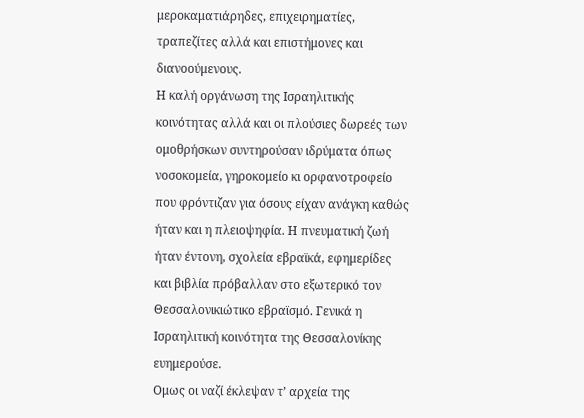μεροκαματιάρηδες, επιχειρηματίες, τραπεζίτες αλλά και επιστήμονες και διανοούμενους.
Η καλή οργάνωση της Ισραηλιτικής κοινότητας αλλά και οι πλούσιες δωρεές των ομοθρήσκων συντηρούσαν ιδρύματα όπως νοσοκομεία, γηροκομείο κι ορφανοτροφείο που φρόντιζαν για όσους είχαν ανάγκη καθώς ήταν και η πλειοψηφία. Η πνευματική ζωή ήταν έντονη, σχολεία εβραϊκά, εφημερίδες και βιβλία πρόβαλλαν στο εξωτερικό τον Θεσσαλονικιώτικο εβραϊσμό. Γενικά η Ισραηλιτική κοινότητα της Θεσσαλονίκης ευημερούσε.
Ομως οι ναζί έκλεψαν τ’ αρχεία της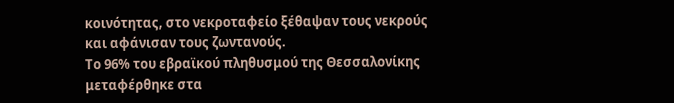κοινότητας, στο νεκροταφείο ξέθαψαν τους νεκρούς και αφάνισαν τους ζωντανούς.
Το 96% του εβραϊκού πληθυσμού της Θεσσαλονίκης μεταφέρθηκε στα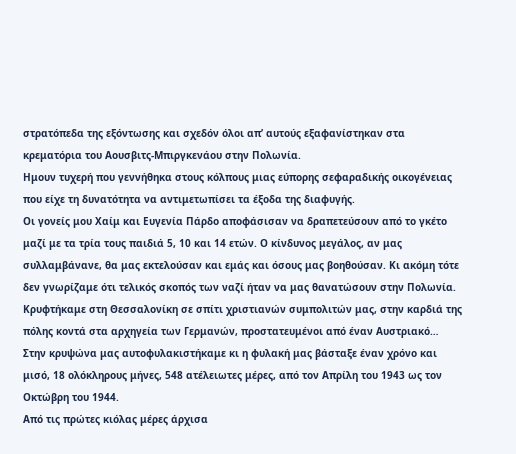στρατόπεδα της εξόντωσης και σχεδόν όλοι απ’ αυτούς εξαφανίστηκαν στα κρεματόρια του Αουσβιτς-Μπιργκενάου στην Πολωνία.
Ημουν τυχερή που γεννήθηκα στους κόλπους μιας εύπορης σεφαραδικής οικογένειας που είχε τη δυνατότητα να αντιμετωπίσει τα έξοδα της διαφυγής.
Οι γονείς μου Χαίμ και Ευγενία Πάρδο αποφάσισαν να δραπετεύσουν από το γκέτο μαζί με τα τρία τους παιδιά 5, 10 και 14 ετών. Ο κίνδυνος μεγάλος, αν μας συλλαμβάνανε, θα μας εκτελούσαν και εμάς και όσους μας βοηθούσαν. Κι ακόμη τότε δεν γνωρίζαμε ότι τελικός σκοπός των ναζί ήταν να μας θανατώσουν στην Πολωνία.
Κρυφτήκαμε στη Θεσσαλονίκη σε σπίτι χριστιανών συμπολιτών μας, στην καρδιά της πόλης κοντά στα αρχηγεία των Γερμανών, προστατευμένοι από έναν Αυστριακό…
Στην κρυψώνα μας αυτοφυλακιστήκαμε κι η φυλακή μας βάσταξε έναν χρόνο και μισό, 18 ολόκληρους μήνες, 548 ατέλειωτες μέρες, από τον Απρίλη του 1943 ως τον Οκτώβρη του 1944.
Από τις πρώτες κιόλας μέρες άρχισα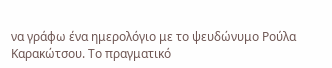να γράφω ένα ημερολόγιο με το ψευδώνυμο Ρούλα Καρακώτσου. Το πραγματικό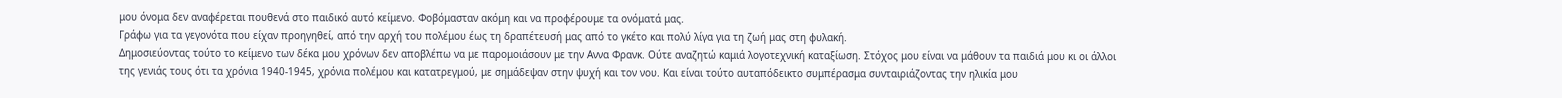μου όνομα δεν αναφέρεται πουθενά στο παιδικό αυτό κείμενο. Φοβόμασταν ακόμη και να προφέρουμε τα ονόματά μας.
Γράφω για τα γεγονότα που είχαν προηγηθεί, από την αρχή του πολέμου έως τη δραπέτευσή μας από το γκέτο και πολύ λίγα για τη ζωή μας στη φυλακή.
Δημοσιεύοντας τούτο το κείμενο των δέκα μου χρόνων δεν αποβλέπω να με παρομοιάσουν με την Αννα Φρανκ. Ούτε αναζητώ καμιά λογοτεχνική καταξίωση. Στόχος μου είναι να μάθουν τα παιδιά μου κι οι άλλοι της γενιάς τους ότι τα χρόνια 1940-1945, χρόνια πολέμου και κατατρεγμού, με σημάδεψαν στην ψυχή και τον νου. Και είναι τούτο αυταπόδεικτο συμπέρασμα συνταιριάζοντας την ηλικία μου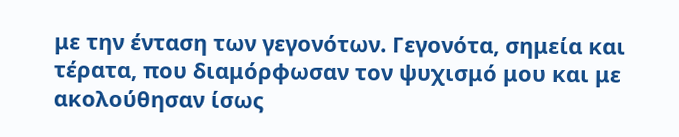με την ένταση των γεγονότων. Γεγονότα, σημεία και τέρατα, που διαμόρφωσαν τον ψυχισμό μου και με ακολούθησαν ίσως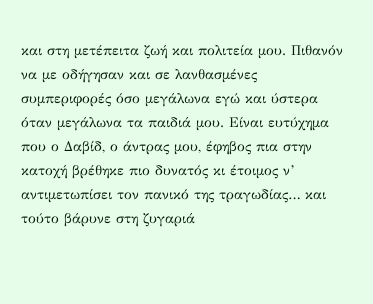και στη μετέπειτα ζωή και πολιτεία μου. Πιθανόν να με οδήγησαν και σε λανθασμένες συμπεριφορές όσο μεγάλωνα εγώ και ύστερα όταν μεγάλωνα τα παιδιά μου. Είναι ευτύχημα που ο Δαβίδ, ο άντρας μου, έφηβος πια στην κατοχή βρέθηκε πιο δυνατός κι έτοιμος ν’ αντιμετωπίσει τον πανικό της τραγωδίας… και τούτο βάρυνε στη ζυγαριά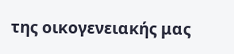της οικογενειακής μας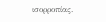ισορροπίας.